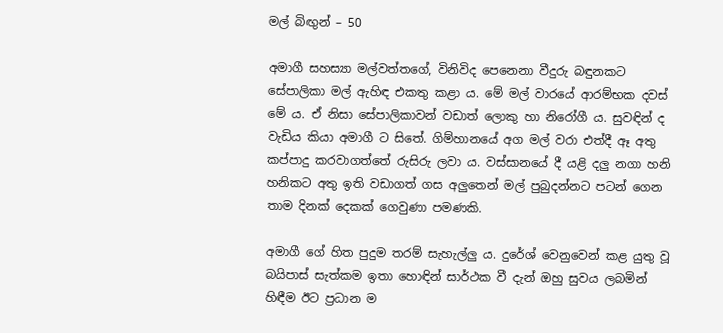මල් බිඟුන් – 50

අමාගී සහස්‍යා මල්වත්තගේ, විනිවිද පෙනෙනා වීදුරු බඳුනකට සේපාලිකා මල් ඇහිඳ එකතු කළා ය. මේ මල් වාරයේ ආරම්භක දවස් මේ ය. ඒ නිසා සේපාලිකාවන් වඩාත් ලොකු හා නිරෝගී ය. සුවඳින් ද වැඩිය කියා අමාගී ට සිතේ. ගිම්හානයේ අග මල් වරා එත්දී ඈ අතු කප්පාදු කරවාගත්තේ රුසිරු ලවා ය. වස්සානයේ දී යළි දලු නගා හනි හනිකට අතු ඉති වඩාගත් ගස අලුතෙන් මල් පුබුදන්නට පටන් ගෙන තාම දිනක් දෙකක් ගෙවුණා පමණකි.

අමාගී ගේ හිත පුදුම තරම් සැහැල්ලු ය. දුරේශ් වෙනුවෙන් කළ යුතු වූ බයිපාස් සැත්කම ඉතා හොඳින් සාර්ථක වී දැන් ඔහු සුවය ලබමින් හිඳීම ඊට ප්‍රධාන ම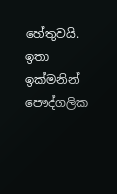හේතුවයි. ඉතා ඉක්මනින් පෞද්ගලික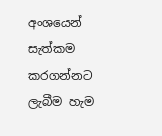අංශයෙන් සැත්කම කරගන්නට ලැබීම හැම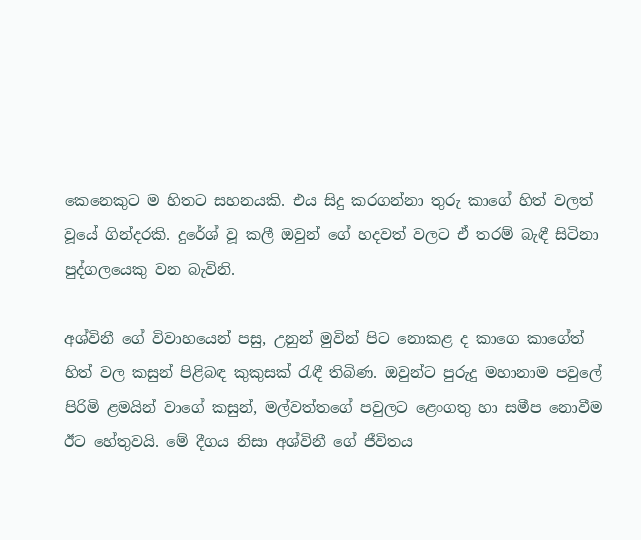කෙනෙකුට ම හිතට සහනයකි. එය සිදු කරගන්නා තුරු කාගේ හිත් වලත් වූයේ ගින්දරකි. දුරේශ් වූ කලී ඔවුන් ගේ හදවත් වලට ඒ තරම් බැඳී සිටිනා පුද්ගලයෙකු වන බැවිනි.

අශ්විනී ගේ විවාහයෙන් පසු, උනුන් මුවින් පිට නොකළ ද කාගෙ කාගේත් හිත් වල කසුන් පිළිබඳ කුකුසක් රැඳී තිබිණ. ඔවුන්ට පුරුදු මහානාම පවුලේ පිරිමි ළමයින් වාගේ කසුන්, මල්වත්තගේ පවුලට ළෙංගතු හා සමීප නොවීම ඊට හේතුවයි. මේ දීගය නිසා අශ්විනී ගේ ජීවිතය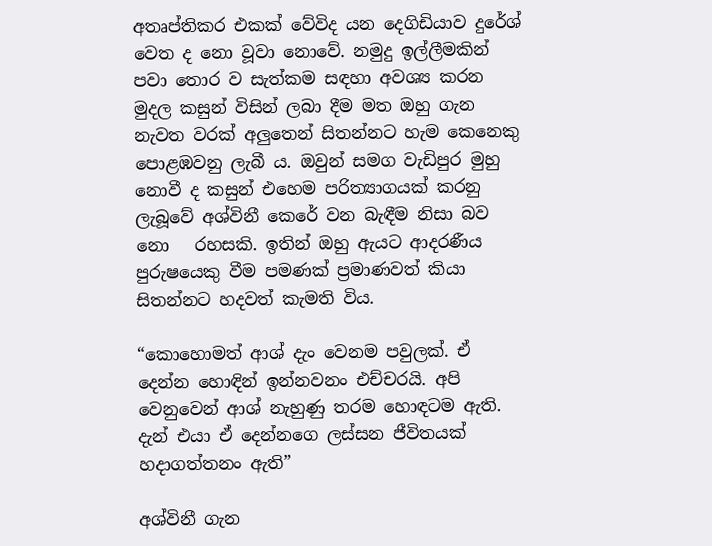අතෘප්තිකර එකක් වේවිද යන දෙගිඩියාව දුරේශ් වෙත ද නො වූවා නොවේ. නමුදු ඉල්ලීමකින් පවා තොර ව සැත්කම සඳහා අවශ්‍ය කරන මුදල කසුන් විසින් ලබා දීම මත ඔහු ගැන නැවත වරක් අලුතෙන් සිතන්නට හැම කෙනෙකු පොළඹවනු ලැබී ය. ඔවුන් සමග වැඩිපුර මුහු නොවී ද කසුන් එහෙම පරිත්‍යාගයක් කරනු ලැබූවේ අශ්විනී කෙරේ වන බැඳීම නිසා බව නො   රහසකි. ඉතින් ඔහු ඇයට ආදරණීය පුරුෂයෙකු වීම පමණක් ප්‍රමාණවත් කියා සිතන්නට හදවත් කැමති විය.

“කොහොමත් ආශ් දැං වෙනම පවුලක්. ඒ දෙන්න හොඳින් ඉන්නවනං එච්චරයි. අපි වෙනුවෙන් ආශ් නැහුණු තරම හොඳටම ඇති. දැන් එයා ඒ දෙන්නගෙ ලස්සන ජීවිතයක් හදාගත්තනං ඇති”

අශ්විනී ගැන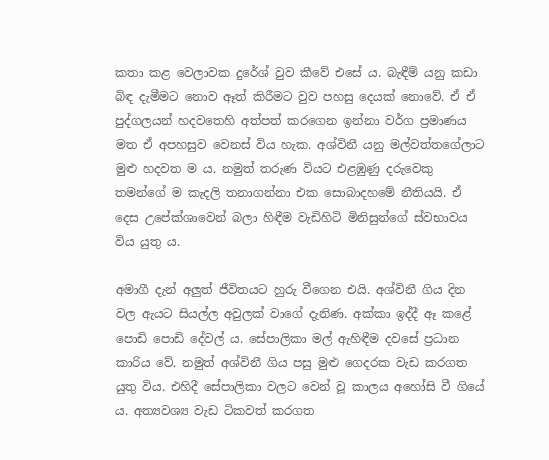කතා කළ වෙලාවක දුරේශ් වුව කීවේ එසේ ය. බැඳීම් යනු කඩා බිඳ දැමීමට නොව ඈත් කිරීමට වුව පහසු දෙයක් නොවේ. ඒ ඒ පුද්ගලයන් හදවතෙහි අත්පත් කරගෙන ඉන්නා වර්ග ප්‍රමාණය මත ඒ අපහසුව වෙනස් විය හැක. අශ්විනී යනු මල්වත්තගේලාට මුළු හදවත ම ය. නමුත් තරුණ වියට එළඹුණු දරුවෙකු තමන්ගේ ම කැදලි තනාගන්නා එක සොබාදහමේ නීතියයි. ඒ දෙස උපේක්ශාවෙන් බලා හිඳීම වැඩිහිටි මිනිසුන්ගේ ස්වභාවය විය යුතු ය.

අමාගී දැන් අලුත් ජීවිතයට හුරු වීගෙන එයි. අශ්විනී ගිය දින වල ඇයට සියල්ල අවුලක් වාගේ දැනිණ. අක්කා ඉද්දී ඈ කළේ පොඩි පොඩි දේවල් ය. සේපාලිකා මල් ඇහිඳීම දවසේ ප්‍රධාන කාරිය වේ. නමුත් අශ්විනී ගිය පසු මුළු ගෙදරක වැඩ කරගත යුතු විය. එහිදී සේපාලිකා වලට වෙන් වූ කාලය අහෝසි වී ගියේ ය. අත්‍යවශ්‍ය වැඩ ටිකවත් කරගත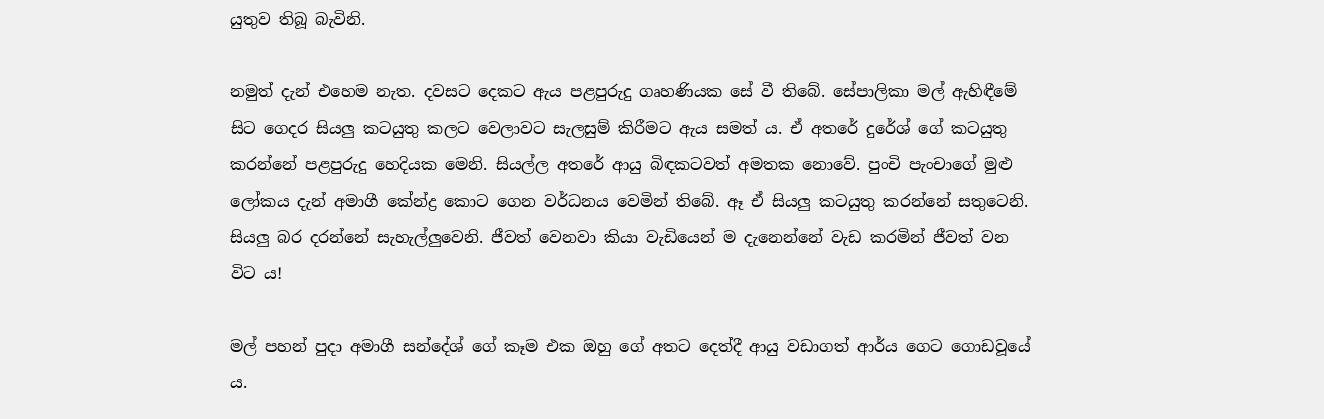යුතුව තිබූ බැවිනි.

නමුත් දැන් එහෙම නැත. දවසට දෙකට ඇය පළපුරුදු ගෘහණියක සේ වී තිබේ. සේපාලිකා මල් ඇහිඳීමේ සිට ගෙදර සියලු කටයුතු කලට වෙලාවට සැලසුම් කිරීමට ඇය සමත් ය. ඒ අතරේ දුරේශ් ගේ කටයුතු කරන්නේ පළපුරුදු හෙදියක මෙනි. සියල්ල අතරේ ආයු බිඳකටවත් අමතක නොවේ. පුංචි පැංචාගේ මුළු ලෝකය දැන් අමාගී කේන්ද්‍ර කොට ගෙන වර්ධනය වෙමින් තිබේ. ඈ ඒ සියලු කටයුතු කරන්නේ සතුටෙනි. සියලු බර දරන්නේ සැහැල්ලුවෙනි. ජීවත් වෙනවා කියා වැඩියෙන් ම දැනෙන්නේ වැඩ කරමින් ජීවත් වන විට ය!

මල් පහන් පුදා අමාගී සන්දේශ් ගේ කෑම එක ඔහු ගේ අතට දෙත්දී ආයු වඩාගත් ආර්ය ගෙට ගොඩවූයේ ය.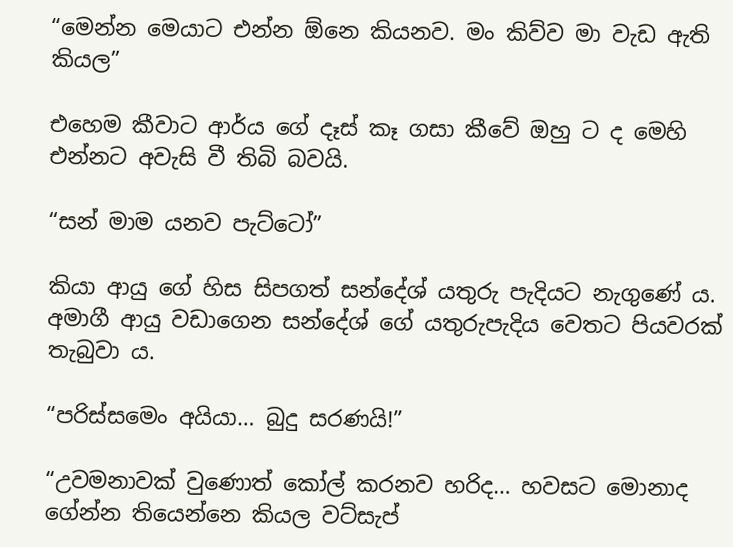“මෙන්න මෙයාට එන්න ඕනෙ කියනව. මං කිව්ව මා වැඩ ඇති කියල”

එහෙම කීවාට ආර්ය ගේ දෑස් කෑ ගසා කීවේ ඔහු ට ද මෙහි එන්නට අවැසි වී තිබි බවයි.

“සන් මාම යනව පැට්ටෝ”

කියා ආයු ගේ හිස සිපගත් සන්දේශ් යතුරු පැදියට නැගුණේ ය. අමාගී ආයු වඩාගෙන සන්දේශ් ගේ යතුරුපැදිය වෙතට පියවරක් තැබුවා ය.

“පරිස්සමෙං අයියා… බුදු සරණයි!”

“උවමනාවක් වුණොත් කෝල් කරනව හරිද… හවසට මොනාද ගේන්න තියෙන්නෙ කියල වට්සැප්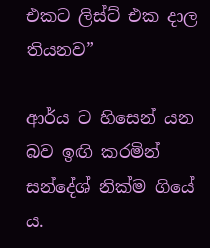එකට ලිස්ට් එක දාල තියනව”

ආර්ය ට හිසෙන් යන බව ඉඟි කරමින් සන්දේශ් නික්ම ගියේ ය.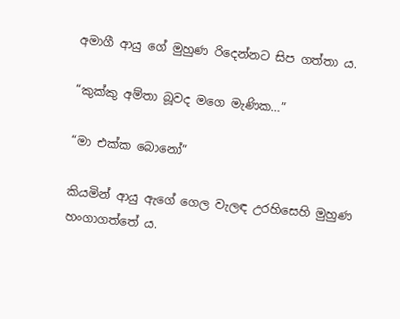අමාගී ආයු ගේ මුහුණ රිදෙන්නට සිප ගත්තා ය.

“කුක්කු අම්තා බූවද මගෙ මැණික…”

“මා එක්ක බොනෝ”

කියමින් ආයු ඇගේ ගෙල වැලඳ උරහිසෙහි මුහුණ හංගාගත්තේ ය.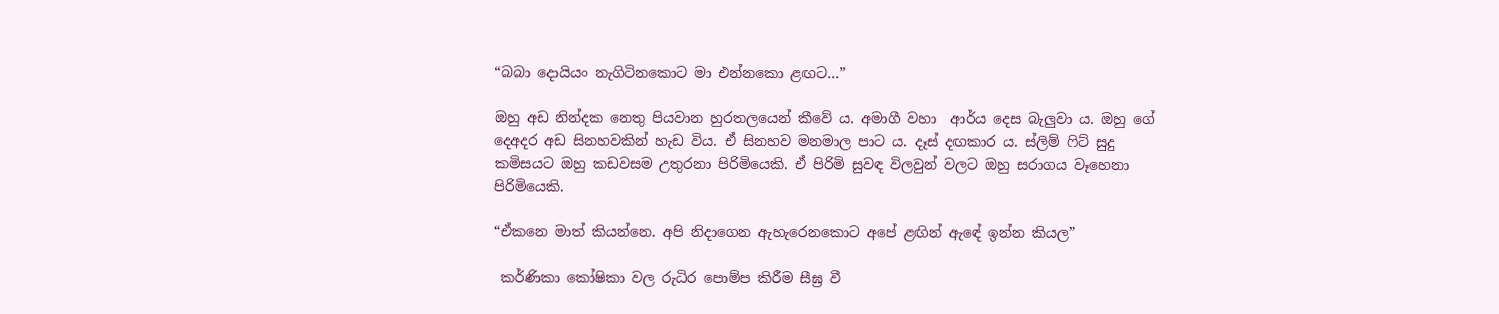“බබා දොයියං නැගිටිනකොට මා එන්නකො ළඟට…”

ඔහු අඩ නින්දක නෙතු පියවාන හුරතලයෙන් කීවේ ය. අමාගී වහා  ආර්ය දෙස බැලුවා ය. ඔහු ගේ දෙඅදර අඩ සිනහවකින් හැඩ විය. ඒ සිනහව මනමාල පාට ය. දෑස් දඟකාර ය. ස්ලිම් ෆිට් සුදු කමිසයට ඔහු කඩවසම උතුරනා පිරිමියෙකි. ඒ පිරිමි සුවඳ විලවුන් වලට ඔහු සරාගය වෑහෙනා පිරිමියෙකි.

“ඒකනෙ මාත් කියන්නෙ. අපි නිදාගෙන ඇහැරෙනකොට අපේ ළඟින් ඇඳේ ඉන්න කියල”

 කර්ණිකා කෝෂිකා වල රුධිර පොම්ප කිරීම සීඝ්‍ර වී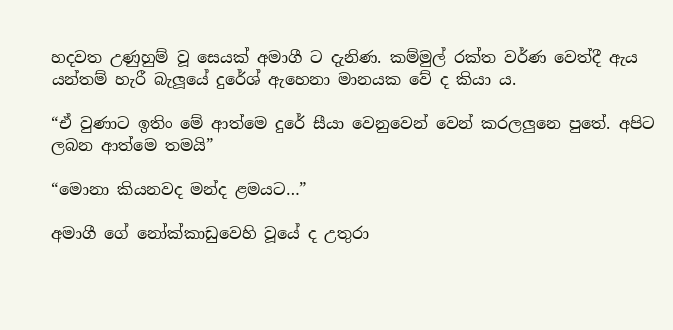හදවත උණුහුම් වූ සෙයක් අමාගී ට දැනිණ. කම්මුල් රක්ත වර්ණ වෙත්දී ඇය යන්තම් හැරී බැලූයේ දුරේශ් ඇහෙනා මානයක වේ ද කියා ය.

“ඒ වුණාට ඉතිං මේ ආත්මෙ දුරේ සීයා වෙනුවෙන් වෙන් කරලලුනෙ පුතේ. අපිට ලබන ආත්මෙ තමයි”

“මොනා කියනවද මන්ද ළමයට…”

අමාගී ගේ නෝක්කාඩුවෙහි වූයේ ද උතුරා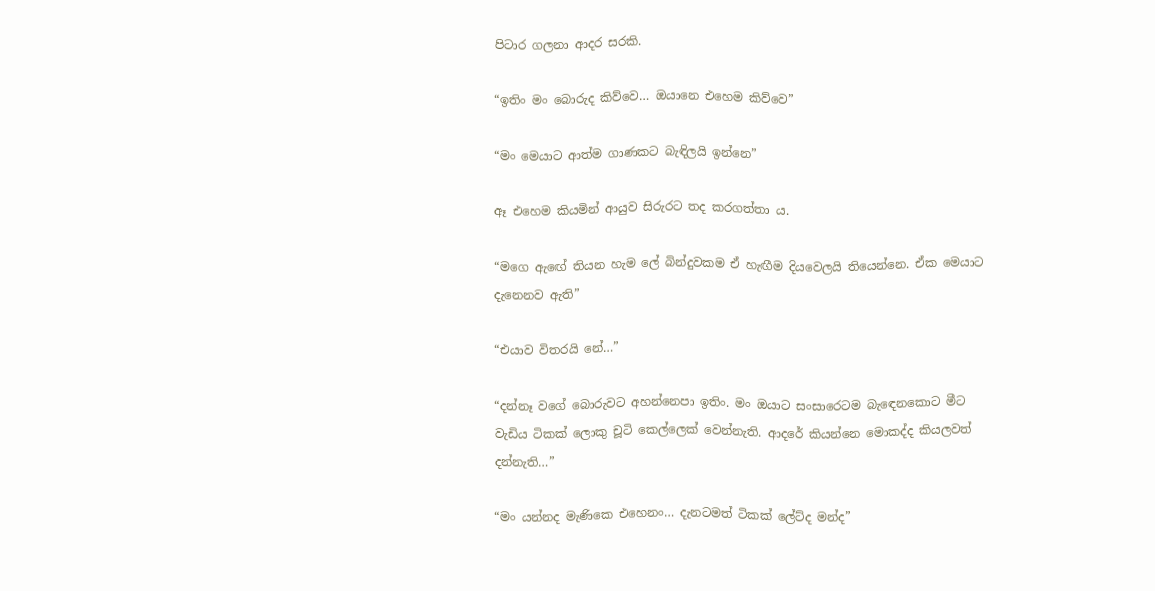පිටාර ගලනා ආදර සරකි.

“ඉතිං මං බොරුද කිව්වෙ… ඔයානෙ එහෙම කිව්වෙ”

“මං මෙයාට ආත්ම ගාණකට බැඳිලයි ඉන්නෙ”

ඈ එහෙම කියමින් ආයුව සිරුරට තද කරගත්තා ය.

“මගෙ ඇඟේ තියන හැම ලේ බින්දුවකම ඒ හැඟීම දියවෙලයි තියෙන්නෙ. ඒක මෙයාට දැනෙනව ඇති”

“එයාව විතරයි නේ…”

“දන්නෑ වගේ බොරුවට අහන්නෙපා ඉතිං. මං ඔයාට සංසාරෙටම බැඳෙනකොට මීට වැඩිය ටිකක් ලොකු චූටි කෙල්ලෙක් වෙන්නැති. ආදරේ කියන්නෙ මොකද්ද කියලවත් දන්නැති…”

“මං යන්නද මැණිකෙ එහෙනං… දැනටමත් ටිකක් ලේට්ද මන්ද”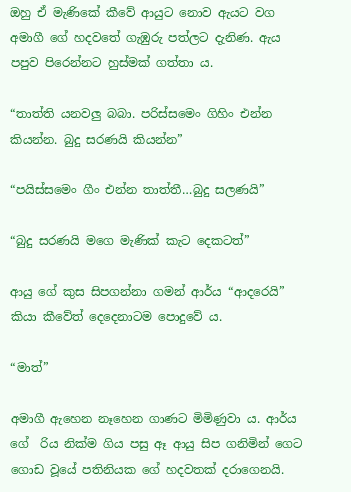ඔහු ඒ මැණිකේ කීවේ ආයුට නොව ඇයට වග අමාගී ගේ හදවතේ ගැඹුරු පත්ලට දැනිණ. ඇය පපුව පිරෙන්නට හුස්මක් ගත්තා ය.

“තාත්ති යනවලු බබා. පරිස්සමෙං ගිහිං එන්න කියන්න. බුදු සරණයි කියන්න”

“පයිස්සමෙං ගීං එන්න තාත්තී…බුදු සලණයි”

“බුදු සරණයි මගෙ මැණික් කැට දෙකටත්”

ආයු ගේ කුස සිපගන්නා ගමන් ආර්ය “ආදරෙයි” කියා කීවේත් දෙදෙනාටම පොදුවේ ය.

“මාත්”

අමාගී ඇහෙන නෑහෙන ගාණට මිමිණුවා ය. ආර්ය ගේ  රිය නික්ම ගිය පසු ඈ ආයු සිප ගනිමින් ගෙට ගොඩ වූයේ පතිනියක ගේ හදවතක් දරාගෙනයි.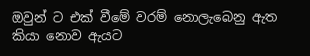ඔවුන් ට එක් වීමේ වරම් නොලැබෙනු ඇත කියා නොව ඇයට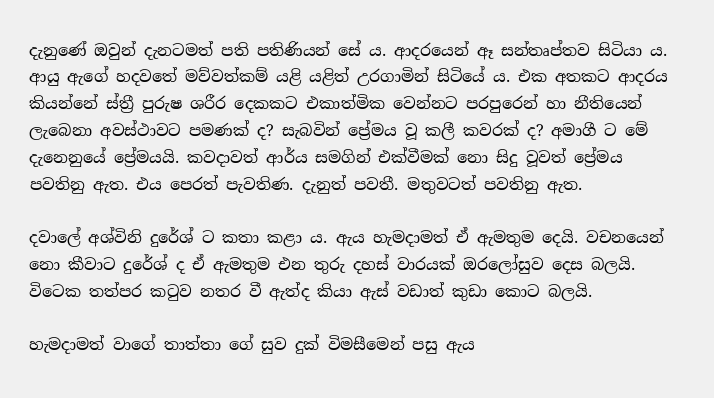දැනුණේ ඔවුන් දැනටමත් පති පතිණියන් සේ ය. ආදරයෙන් ඈ සන්තෘප්තව සිටියා ය. ආයු ඇගේ හදවතේ මව්වත්කම් යළි යළිත් උරගාමින් සිටියේ ය. එක අතකට ආදරය කියන්නේ ස්ත්‍රී පුරුෂ ශරීර දෙකකට එකාත්මික වෙන්නට පරපුරෙන් හා නීතියෙන් ලැබෙනා අවස්ථාවට පමණක් ද? සැබවින් ප්‍රේමය වූ කලී කවරක් ද? අමාගී ට මේ දැනෙනුයේ ප්‍රේමයයි. කවදාවත් ආර්ය සමගින් එක්වීමක් නො සිදු වූවත් ප්‍රේමය පවතිනු ඇත. එය පෙරත් පැවතිණ. දැනුත් පවතී. මතුවටත් පවතිනු ඇත.

දවාලේ අශ්විනි දුරේශ් ට කතා කළා ය. ඇය හැමදාමත් ඒ ඇමතුම දෙයි. වචනයෙන් නො කීවාට දුරේශ් ද ඒ ඇමතුම එන තුරු දහස් වාරයක් ඔරලෝසුව දෙස බලයි. විටෙක තත්පර කටුව නතර වී ඇත්ද කියා ඇස් වඩාත් කුඩා කොට බලයි.

හැමදාමත් වාගේ තාත්තා ගේ සුව දුක් විමසීමෙන් පසු ඇය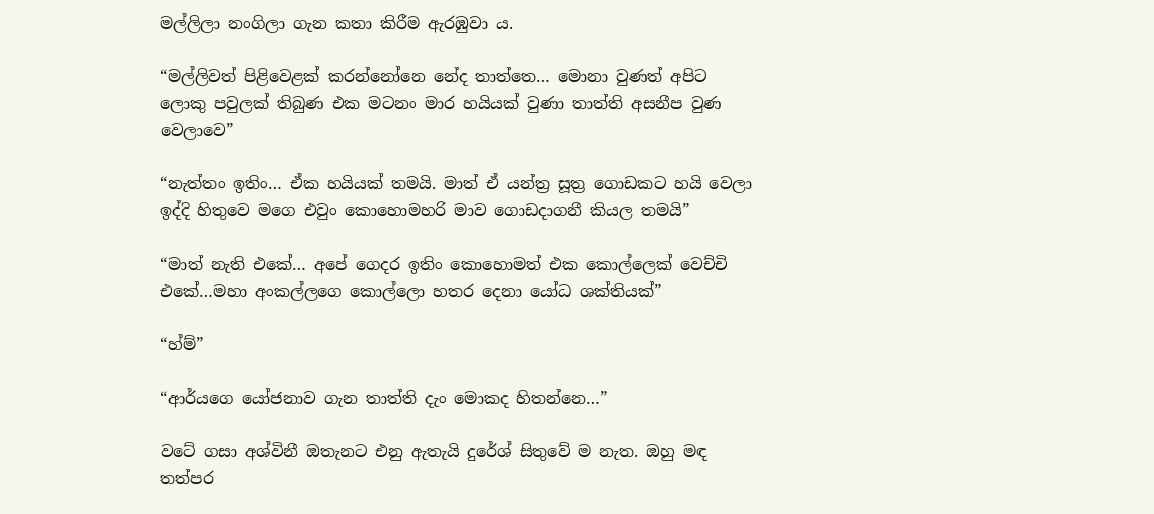මල්ලිලා නංගිලා ගැන කතා කිරීම ඇරඹුවා ය.

“මල්ලිවත් පිළිවෙළක් කරන්නෝනෙ නේද තාත්තෙ… මොනා වුණත් අපිට ලොකු පවුලක් තිබුණ එක මටනං මාර හයියක් වුණා තාත්ති අසනීප වුණ වෙලාවෙ”

“නැත්තං ඉතිං… ඒක හයියක් තමයි. මාත් ඒ යන්ත්‍ර සූත්‍ර ගොඩකට හයි වෙලා ඉද්දි හිතුවෙ මගෙ එවුං කොහොමහරි මාව ගොඩදාගනී කියල තමයි”

“මාත් නැති එකේ… අපේ ගෙදර ඉතිං කොහොමත් එක කොල්ලෙක් වෙච්චි එකේ…මහා අංකල්ලගෙ කොල්ලො හතර දෙනා යෝධ ශක්තියක්”

“හ්ම්”

“ආර්යගෙ යෝජනාව ගැන තාත්ති දැං මොකද හිතන්නෙ…”

වටේ ගසා අශ්විනී ඔතැනට එනු ඇතැයි දුරේශ් සිතුවේ ම නැත. ඔහු මඳ තත්පර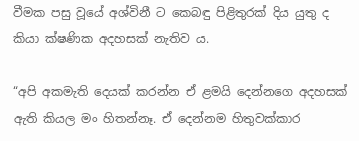වීමක පසු වූයේ අශ්විනී ට කෙබඳු පිළිතුරක් දිය යුතු ද කියා ක්ෂණික අදහසක් නැතිව ය.

“අපි අකමැති දෙයක් කරන්න ඒ ළමයි දෙන්නගෙ අදහසක් ඇති කියල මං හිතන්නෑ. ඒ දෙන්නම හිතුවක්කාර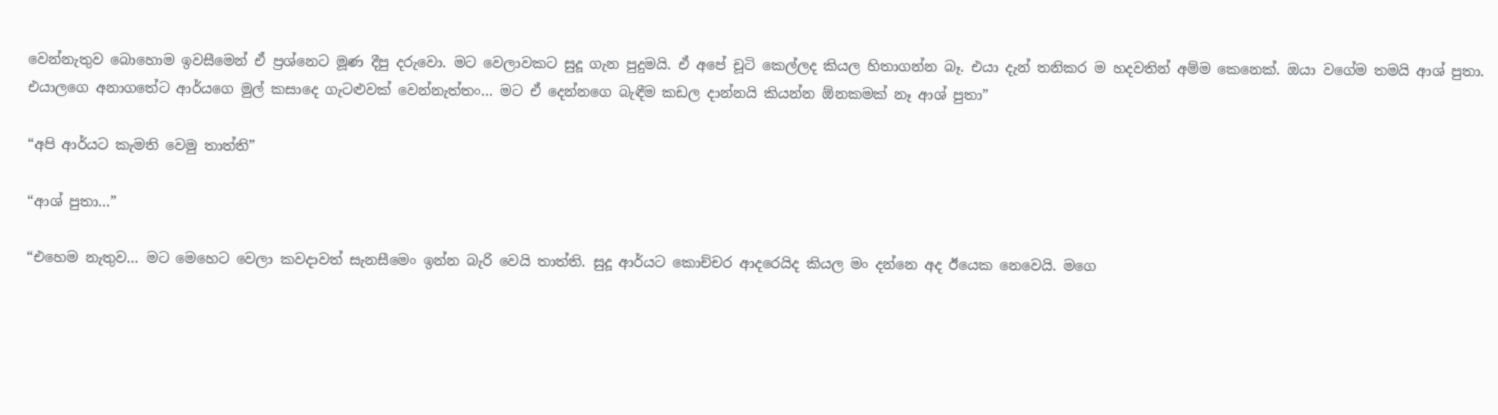වෙන්නැතුව බොහොම ඉවසීමෙන් ඒ ප්‍රශ්නෙට මූණ දීපු දරුවො. මට වෙලාවකට සුදූ ගැන පුදුමයි. ඒ අපේ චූටි කෙල්ලද කියල හිතාගන්න බෑ. එයා දැන් තනිකර ම හදවතින් අම්ම කෙනෙක්. ඔයා වගේම තමයි ආශ් පුතා. එයාලගෙ අනාගතේට ආර්යගෙ මුල් කසාදෙ ගැටළුවක් වෙන්නැත්තං… මට ඒ දෙන්නගෙ බැඳීම කඩල දාන්නයි කියන්න ඕනකමක් නෑ ආශ් පුතා”

“අපි ආර්යට කැමති වෙමු තාත්ති”

“ආශ් පුතා…”

“එහෙම නැතුව… මට මෙහෙට වෙලා කවදාවත් සැනසීමෙං ඉන්න බැරි වෙයි තාත්ති. සුදූ ආර්යට කොච්චර ආදරෙයිද කියල මං දන්නෙ අද ඊයෙක නෙවෙයි. මගෙ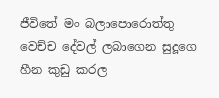ජීවිතේ මං බලාපොරොත්තු වෙච්ච දේවල් ලබාගෙන සුදූගෙ හීන කුඩු කරල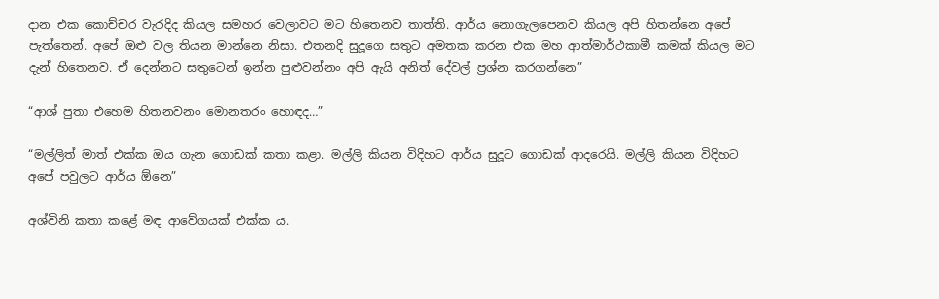දාන එක කොච්චර වැරදිද කියල සමහර වෙලාවට මට හිතෙනව තාත්ති. ආර්ය නොගැලපෙනව කියල අපි හිතන්නෙ අපේ පැත්තෙන්. අපේ ඔළු වල තියන මාන්නෙ නිසා. එතනදි සුදූගෙ සතුට අමතක කරන එක මහ ආත්මාර්ථකාමී කමක් කියල මට දැන් හිතෙනව. ඒ දෙන්නට සතුටෙන් ඉන්න පුළුවන්නං අපි ඇයි අනිත් දේවල් ප්‍රශ්න කරගන්නෙ”

“ආශ් පුතා එහෙම හිතනවනං මොනතරං හොඳද…”

“මල්ලිත් මාත් එක්ක ඔය ගැන ගොඩක් කතා කළා. මල්ලි කියන විදිහට ආර්ය සුදූට ගොඩක් ආදරෙයි. මල්ලි කියන විදිහට අපේ පවුලට ආර්ය ඕනෙ”

අශ්විනි කතා කළේ මඳ ආවේගයක් එක්ක ය.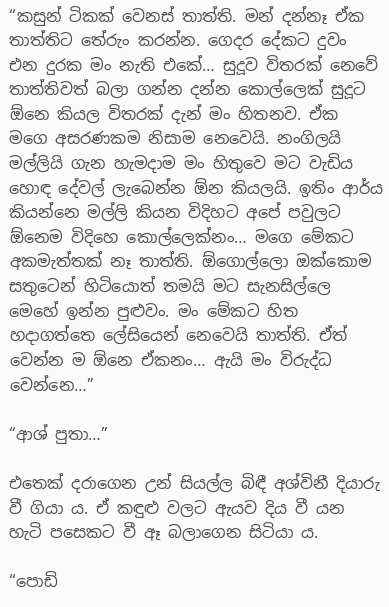“කසුන් ටිකක් වෙනස් තාත්ති. මන් දන්නෑ ඒක තාත්තිට තේරුං කරන්න. ගෙදර දේකට දුවං එන දුරක මං නැති එකේ… සුදූව විතරක් නෙවේ තාත්තිවත් බලා ගන්න දන්න කොල්ලෙක් සුදූට ඕනෙ කියල විතරක් දැන් මං හිතනව. ඒක මගෙ අසරණකම නිසාම නෙවෙයි. නංගිලයි මල්ලියි ගැන හැමදාම මං හිතුවෙ මට වැඩිය හොඳ දේවල් ලැබෙන්න ඕන කියලයි. ඉතිං ආර්ය කියන්නෙ මල්ලි කියන විදිහට අපේ පවුලට ඕනෙම විදිහෙ කොල්ලෙක්නං… මගෙ මේකට අකමැත්තක් නෑ තාත්ති. ඕගොල්ලො ඔක්කොම සතුටෙන් හිටියොත් තමයි මට සැනසිල්ලෙ මෙහේ ඉන්න පුළුවං. මං මේකට හිත හදාගත්තෙ ලේසියෙන් නෙවෙයි තාත්ති. ඒත් වෙන්න ම ඕනෙ ඒකනං… ඇයි මං විරුද්ධ වෙන්නෙ…”

“ආශ් පුතා…”

එතෙක් දරාගෙන උන් සියල්ල බිඳී අශ්විනී දියාරු වී ගියා ය. ඒ කඳුළු වලට ඇයව දිය වී යන හැටි පසෙකට වී ඈ බලාගෙන සිටියා ය.

“පොඩි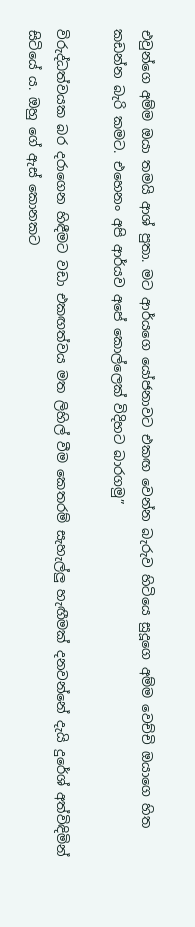එවුන්ගෙ අම්ම ඔයා තමයි ආශ් පුතා. මට ආර්යගෙ යෝජනාවට එකඟ වෙන්න බැරුව හිටියෙ සුදූගෙ අම්ම වෙච්චි ඔයාගෙ හිත කඩන්න බැරි කමට. එහෙනං අපි ආර්යව අපේ කොල්ලෙක් විදිහට බාරගමු”

විරුද්ධත්වයක බර දරාගෙන හිඳීමට වඩා එකඟත්වය මත ලිහිල් වීම කෙතරම් සැහැල්ලු හැඟීමක් දනවන්නේ දැයි දුරේශ් අත්විඳිමින් සිටියේ ය. ඔහු ගේ ඇස් කොනකට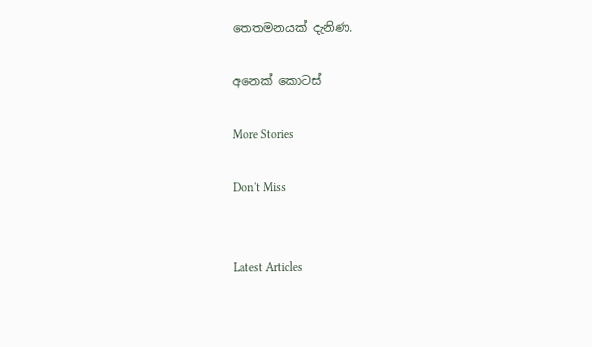තෙතමනයක් දැනිණ.

අනෙක් කොටස්

More Stories

Don't Miss


Latest Articles